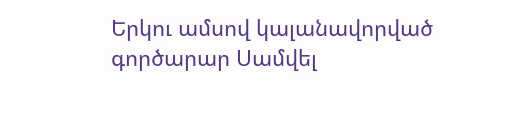Երկու ամսով կալանավորված գործարար Սամվել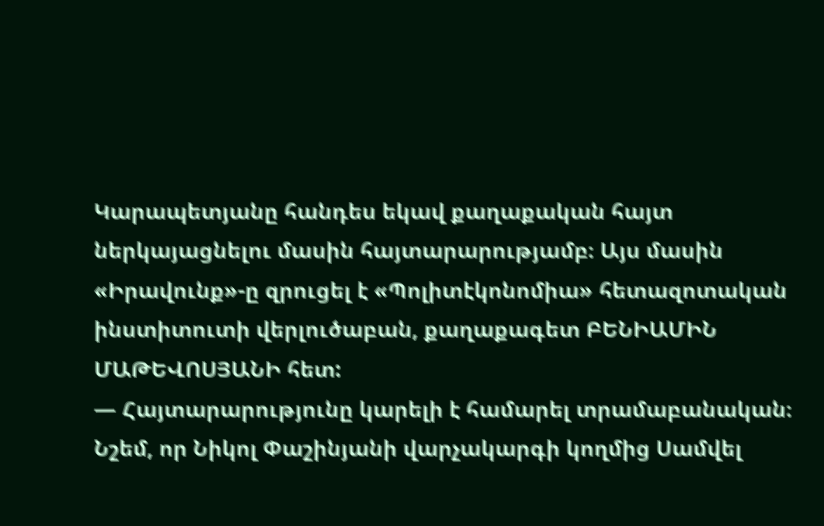Կարապետյանը հանդես եկավ քաղաքական հայտ ներկայացնելու մասին հայտարարությամբ։ Այս մասին «Իրավունք»-ը զրուցել է «Պոլիտէկոնոմիա» հետազոտական ինստիտուտի վերլուծաբան, քաղաքագետ ԲԵՆԻԱՄԻՆ ՄԱԹԵՎՈՍՅԱՆԻ հետ:
— Հայտարարությունը կարելի է համարել տրամաբանական։ Նշեմ, որ Նիկոլ Փաշինյանի վարչակարգի կողմից Սամվել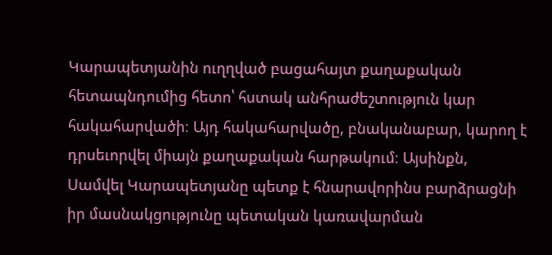Կարապետյանին ուղղված բացահայտ քաղաքական հետապնդումից հետո՝ հստակ անհրաժեշտություն կար հակահարվածի։ Այդ հակահարվածը, բնականաբար, կարող է դրսեւորվել միայն քաղաքական հարթակում։ Այսինքն, Սամվել Կարապետյանը պետք է հնարավորինս բարձրացնի իր մասնակցությունը պետական կառավարման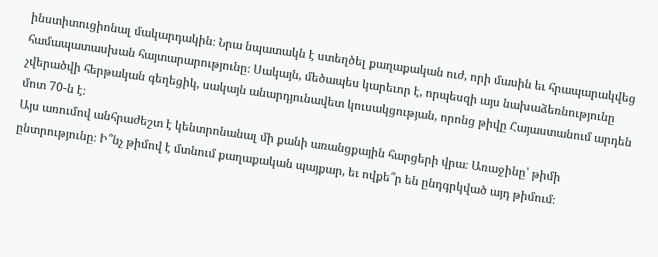ինստիտուցիոնալ մակարդակին։ Նրա նպատակն է ստեղծել քաղաքական ուժ, որի մասին եւ հրապարակվեց համապատասխան հայտարարությունը։ Սակայն, մեծապես կարեւոր է, որպեսզի այս նախաձեռնությունը չվերածվի հերթական գեղեցիկ, սակայն անարդյունավետ կուսակցության, որոնց թիվը Հայաստանում արդեն մոտ 70-ն է։
Այս առումով անհրաժեշտ է կենտրոնանալ մի քանի առանցքային հարցերի վրա։ Առաջինը՝ թիմի ընտրությունը։ Ի՞նչ թիմով է մտնում քաղաքական պայքար, եւ ովքե՞ր են ընդգրկված այդ թիմում։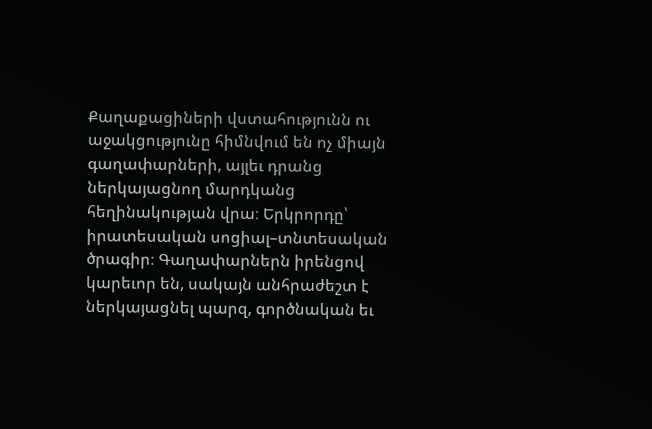Քաղաքացիների վստահությունն ու աջակցությունը հիմնվում են ոչ միայն գաղափարների, այլեւ դրանց ներկայացնող մարդկանց հեղինակության վրա։ Երկրորդը՝ իրատեսական սոցիալ–տնտեսական ծրագիր։ Գաղափարներն իրենցով կարեւոր են, սակայն անհրաժեշտ է ներկայացնել պարզ, գործնական եւ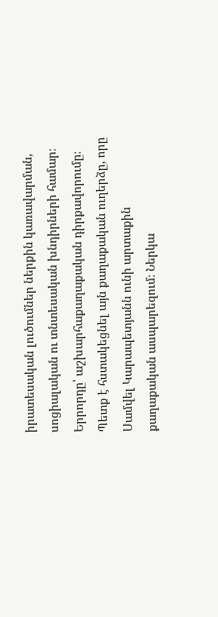իրատեսական լուծումներ ներքին կառավարման, սոցիալական ու տնտեսական խնդիրների համար։ Երրորդը՝ աշխարհաքաղաքական դիրքավորումը։ Պետք է հստակեցնել այն քաղաքական ուղերձը, որը Սամվել Կարապետյանն ունի արտաքին քաղաքական ասպարեզում։ Ներկա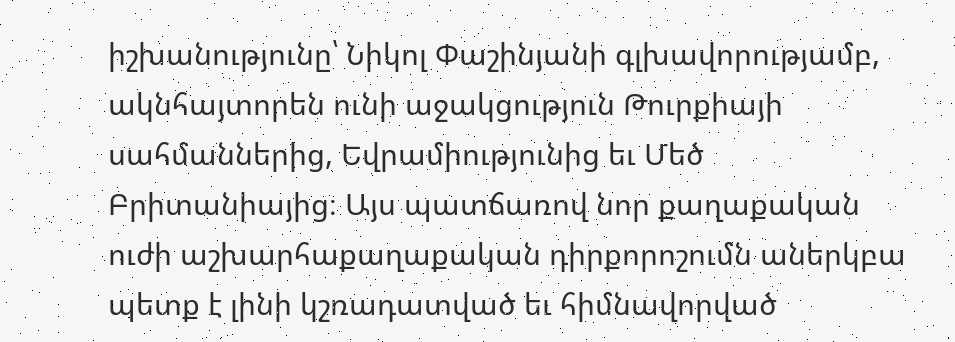իշխանությունը՝ Նիկոլ Փաշինյանի գլխավորությամբ, ակնհայտորեն ունի աջակցություն Թուրքիայի սահմաններից, Եվրամիությունից եւ Մեծ Բրիտանիայից։ Այս պատճառով նոր քաղաքական ուժի աշխարհաքաղաքական դիրքորոշումն աներկբա պետք է լինի կշռադատված եւ հիմնավորված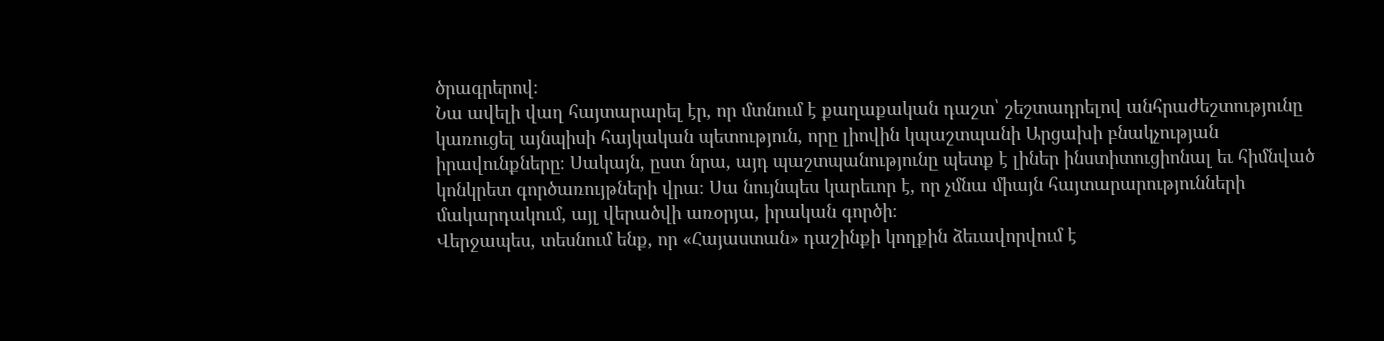ծրագրերով։
Նա ավելի վաղ հայտարարել էր, որ մտնում է քաղաքական դաշտ՝ շեշտադրելով անհրաժեշտությունը կառուցել այնպիսի հայկական պետություն, որը լիովին կպաշտպանի Արցախի բնակչության իրավունքները։ Սակայն, ըստ նրա, այդ պաշտպանությունը պետք է լիներ ինստիտուցիոնալ եւ հիմնված կոնկրետ գործառույթների վրա։ Սա նույնպես կարեւոր է, որ չմնա միայն հայտարարությունների մակարդակում, այլ վերածվի առօրյա, իրական գործի։
Վերջապես, տեսնում ենք, որ «Հայաստան» դաշինքի կողքին ձեւավորվում է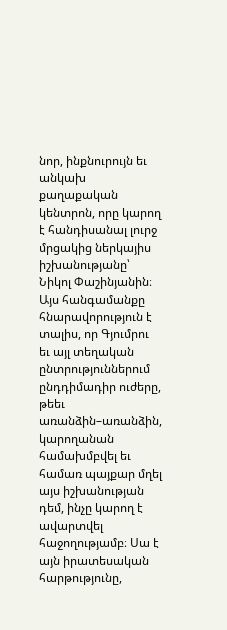նոր, ինքնուրույն եւ անկախ քաղաքական կենտրոն, որը կարող է հանդիսանալ լուրջ մրցակից ներկայիս իշխանությանը՝ Նիկոլ Փաշինյանին։ Այս հանգամանքը հնարավորություն է տալիս, որ Գյումրու եւ այլ տեղական ընտրություններում ընդդիմադիր ուժերը, թեեւ առանձին–առանձին, կարողանան համախմբվել եւ համառ պայքար մղել այս իշխանության դեմ, ինչը կարող է ավարտվել հաջողությամբ։ Սա է այն իրատեսական հարթությունը,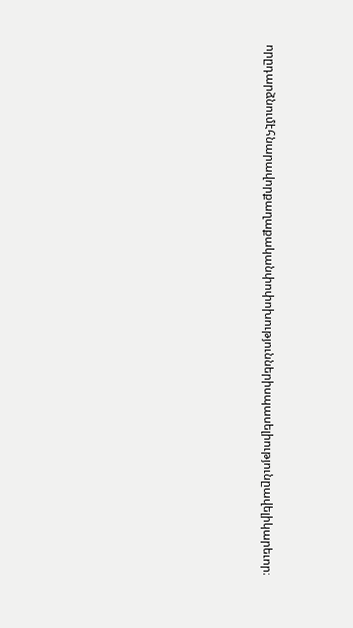որըդարձնումէհնարավորքաղաքականփոփոխություններիսպասելիությունըավելիկարեւոր։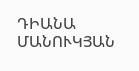ԴԻԱՆԱ ՄԱՆՈՒԿՅԱՆ